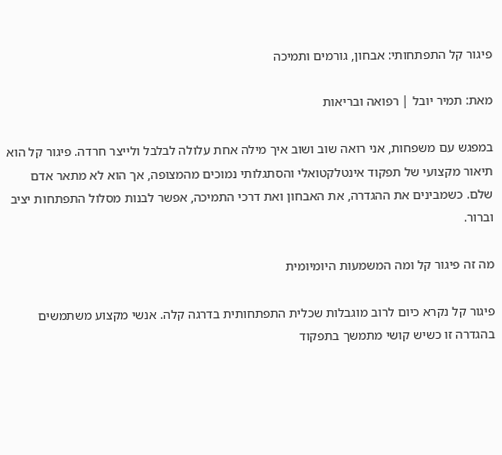פיגור קל התפתחותי: אבחון, גורמים ותמיכה

מאת: תמיר יובל | רפואה ובריאות

במפגש עם משפחות, אני רואה שוב ושוב איך מילה אחת עלולה לבלבל ולייצר חרדה. פיגור קל הוא תיאור מקצועי של תפקוד אינטלקטואלי והסתגלותי נמוכים מהמצופה, אך הוא לא מתאר אדם שלם. כשמבינים את ההגדרה, את האבחון ואת דרכי התמיכה, אפשר לבנות מסלול התפתחות יציב וברור.

מה זה פיגור קל ומה המשמעות היומיומית

פיגור קל נקרא כיום לרוב מוגבלות שכלית התפתחותית בדרגה קלה. אנשי מקצוע משתמשים בהגדרה זו כשיש קושי מתמשך בתפקוד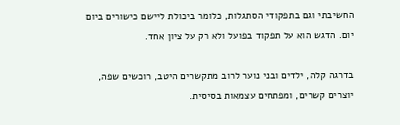החשיבתי וגם בתפקודי הסתגלות, כלומר ביכולת ליישם כישורים ביום יום. הדגש הוא על תפקוד בפועל ולא רק על ציון אחד.

בדרגה קלה, ילדים ובני נוער לרוב מתקשרים היטב, רוכשים שפה, יוצרים קשרים, ומפתחים עצמאות בסיסית.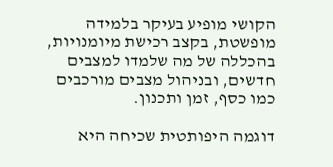הקושי מופיע בעיקר בלמידה מופשטת, בקצב רכישת מיומנויות, בהכללה של מה שלמדו למצבים חדשים, ובניהול מצבים מורכבים כמו כסף, זמן ותכנון.

דוגמה היפותטית שכיחה היא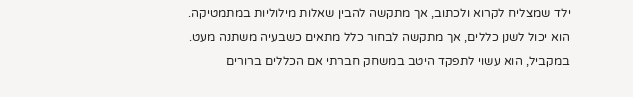ילד שמצליח לקרוא ולכתוב, אך מתקשה להבין שאלות מילוליות במתמטיקה. הוא יכול לשנן כללים, אך מתקשה לבחור כלל מתאים כשבעיה משתנה מעט. במקביל, הוא עשוי לתפקד היטב במשחק חברתי אם הכללים ברורים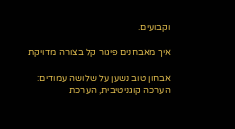וקבועים.

איך מאבחנים פיגור קל בצורה מדויקת

אבחון טוב נשען על שלושה עמודים: הערכה קוגניטיבית, הערכת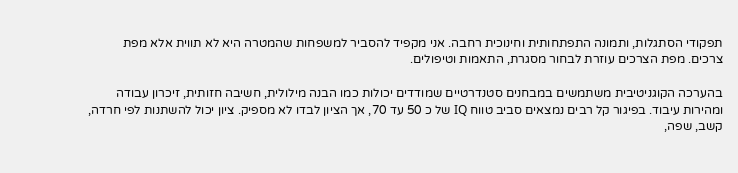תפקודי הסתגלות, ותמונה התפתחותית וחינוכית רחבה. אני מקפיד להסביר למשפחות שהמטרה היא לא תווית אלא מפת צרכים. מפת הצרכים עוזרת לבחור מסגרת, התאמות וטיפולים.

בהערכה הקוגניטיבית משתמשים במבחנים סטנדרטיים שמודדים יכולות כמו הבנה מילולית, חשיבה חזותית, זיכרון עבודה ומהירות עיבוד. בפיגור קל רבים נמצאים סביב טווח IQ של כ 50 עד 70, אך הציון לבדו לא מספיק. ציון יכול להשתנות לפי חרדה, קשב, שפה,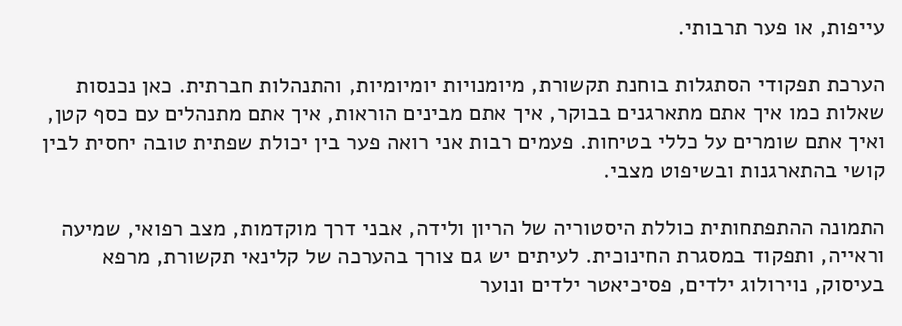עייפות, או פער תרבותי.

הערכת תפקודי הסתגלות בוחנת תקשורת, מיומנויות יומיומיות, והתנהלות חברתית. כאן נכנסות שאלות כמו איך אתם מתארגנים בבוקר, איך אתם מבינים הוראות, איך אתם מתנהלים עם כסף קטן, ואיך אתם שומרים על כללי בטיחות. פעמים רבות אני רואה פער בין יכולת שפתית טובה יחסית לבין קושי בהתארגנות ובשיפוט מצבי.

התמונה ההתפתחותית כוללת היסטוריה של הריון ולידה, אבני דרך מוקדמות, מצב רפואי, שמיעה וראייה, ותפקוד במסגרת החינוכית. לעיתים יש גם צורך בהערכה של קלינאי תקשורת, מרפא בעיסוק, נוירולוג ילדים, פסיכיאטר ילדים ונוער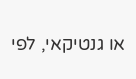או גנטיקאי, לפי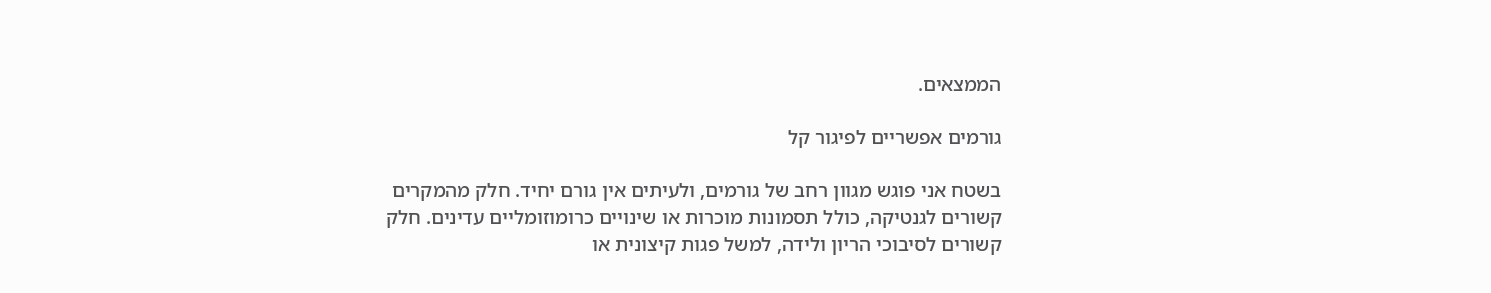הממצאים.

גורמים אפשריים לפיגור קל

בשטח אני פוגש מגוון רחב של גורמים, ולעיתים אין גורם יחיד. חלק מהמקרים קשורים לגנטיקה, כולל תסמונות מוכרות או שינויים כרומוזומליים עדינים. חלק קשורים לסיבוכי הריון ולידה, למשל פגות קיצונית או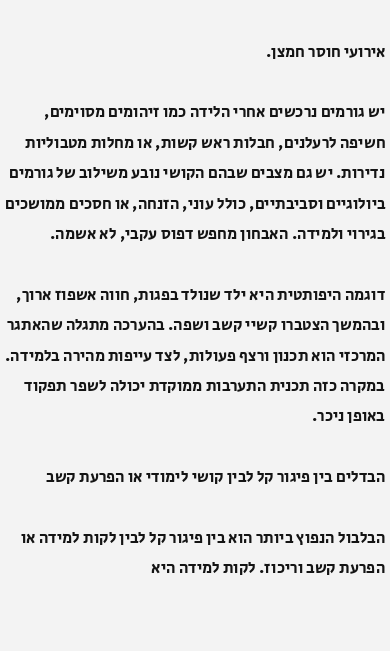אירועי חוסר חמצן.

יש גורמים נרכשים אחרי הלידה כמו זיהומים מסוימים, חשיפה לרעלנים, חבלות ראש קשות, או מחלות מטבוליות נדירות. יש גם מצבים שבהם הקושי נובע משילוב של גורמים ביולוגיים וסביבתיים, כולל עוני, הזנחה, או חסכים ממושכים בגירוי ולמידה. האבחון מחפש דפוס עקבי, לא אשמה.

דוגמה היפותטית היא ילד שנולד בפגות, חווה אשפוז ארוך, ובהמשך הצטברו קשיי קשב ושפה. בהערכה מתגלה שהאתגר המרכזי הוא תכנון ורצף פעולות, לצד עייפות מהירה בלמידה. במקרה כזה תכנית התערבות ממוקדת יכולה לשפר תפקוד באופן ניכר.

הבדלים בין פיגור קל לבין קושי לימודי או הפרעת קשב

הבלבול הנפוץ ביותר הוא בין פיגור קל לבין לקות למידה או הפרעת קשב וריכוז. לקות למידה היא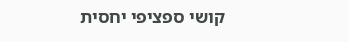קושי ספציפי יחסית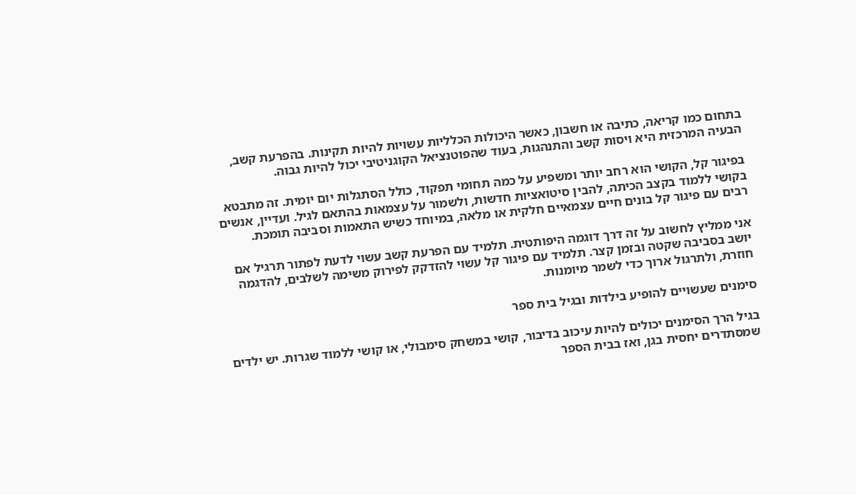בתחום כמו קריאה, כתיבה או חשבון, כאשר היכולות הכלליות עשויות להיות תקינות. בהפרעת קשב, הבעיה המרכזית היא ויסות קשב והתנהגות, בעוד שהפוטנציאל הקוגניטיבי יכול להיות גבוה.

בפיגור קל, הקושי הוא רחב יותר ומשפיע על כמה תחומי תפקוד, כולל הסתגלות יום יומית. זה מתבטא בקושי ללמוד בקצב הכיתה, להבין סיטואציות חדשות, ולשמור על עצמאות בהתאם לגיל. ועדיין, אנשים רבים עם פיגור קל בונים חיים עצמאיים חלקית או מלאה, במיוחד כשיש התאמות וסביבה תומכת.

אני ממליץ לחשוב על זה דרך דוגמה היפותטית. תלמיד עם הפרעת קשב עשוי לדעת לפתור תרגיל אם יושב בסביבה שקטה ובזמן קצר. תלמיד עם פיגור קל עשוי להזדקק לפירוק משימה לשלבים, להדגמה חוזרת, ולתרגול ארוך כדי לשמר מיומנות.

סימנים שעשויים להופיע בילדות ובגיל בית ספר

בגיל הרך הסימנים יכולים להיות עיכוב בדיבור, קושי במשחק סימבולי, או קושי ללמוד שגרות. יש ילדים שמסתדרים יחסית בגן, ואז בבית הספר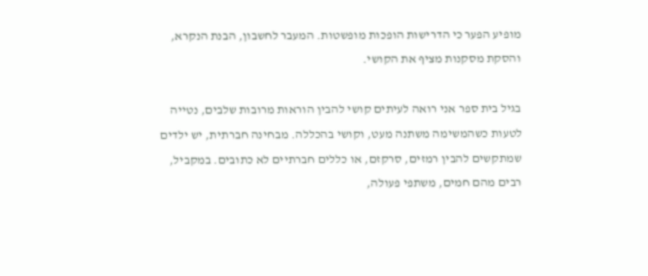מופיע הפער כי הדרישות הופכות מופשטות. המעבר לחשבון, הבנת הנקרא, והסקת מסקנות מציף את הקושי.

בגיל בית ספר אני רואה לעיתים קושי להבין הוראות מרובות שלבים, נטייה לטעות כשהמשימה משתנה מעט, וקושי בהכללה. מבחינה חברתית, יש ילדים שמתקשים להבין רמזים, סרקזם, או כללים חברתיים לא כתובים. במקביל, רבים מהם חמים, משתפי פעולה,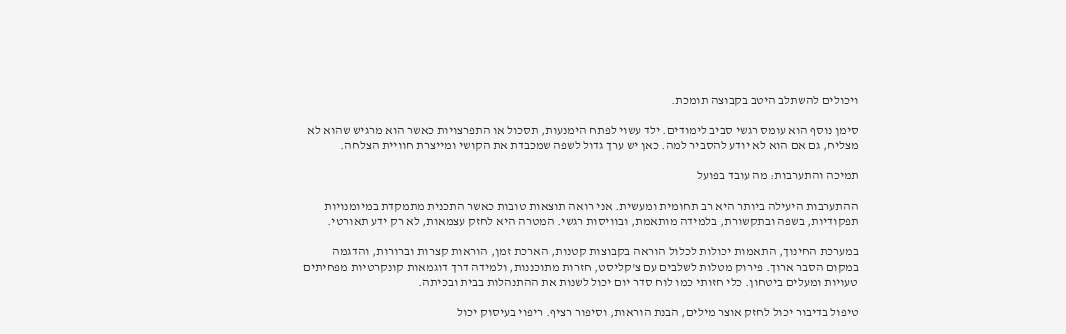ויכולים להשתלב היטב בקבוצה תומכת.

סימן נוסף הוא עומס רגשי סביב לימודים. ילד עשוי לפתח הימנעות, תסכול או התפרצויות כאשר הוא מרגיש שהוא לא מצליח, גם אם הוא לא יודע להסביר למה. כאן יש ערך גדול לשפה שמכבדת את הקושי ומייצרת חוויית הצלחה.

תמיכה והתערבות: מה עובד בפועל

ההתערבות היעילה ביותר היא רב תחומית ומעשית. אני רואה תוצאות טובות כאשר התכנית מתמקדת במיומנויות תפקודיות, בשפה ובתקשורת, בלמידה מותאמת, ובוויסות רגשי. המטרה היא לחזק עצמאות, לא רק ידע תאורטי.

במערכת החינוך, התאמות יכולות לכלול הוראה בקבוצות קטנות, הארכת זמן, הוראות קצרות וברורות, והדגמה במקום הסבר ארוך. פירוק מטלות לשלבים עם צ'קליסט, חזרות מתוכננות, ולמידה דרך דוגמאות קונקרטיות מפחיתים טעויות ומעלים ביטחון. כלי חזותי כמו לוח סדר יום יכול לשנות את ההתנהלות בבית ובכיתה.

טיפול בדיבור יכול לחזק אוצר מילים, הבנת הוראות, וסיפור רציף. ריפוי בעיסוק יכול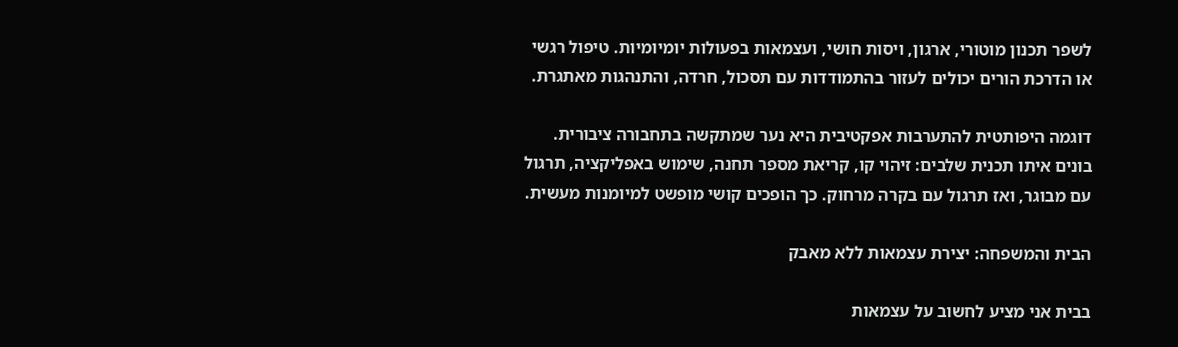לשפר תכנון מוטורי, ארגון, ויסות חושי, ועצמאות בפעולות יומיומיות. טיפול רגשי או הדרכת הורים יכולים לעזור בהתמודדות עם תסכול, חרדה, והתנהגות מאתגרת.

דוגמה היפותטית להתערבות אפקטיבית היא נער שמתקשה בתחבורה ציבורית. בונים איתו תכנית שלבים: זיהוי קו, קריאת מספר תחנה, שימוש באפליקציה, תרגול עם מבוגר, ואז תרגול עם בקרה מרחוק. כך הופכים קושי מופשט למיומנות מעשית.

הבית והמשפחה: יצירת עצמאות ללא מאבק

בבית אני מציע לחשוב על עצמאות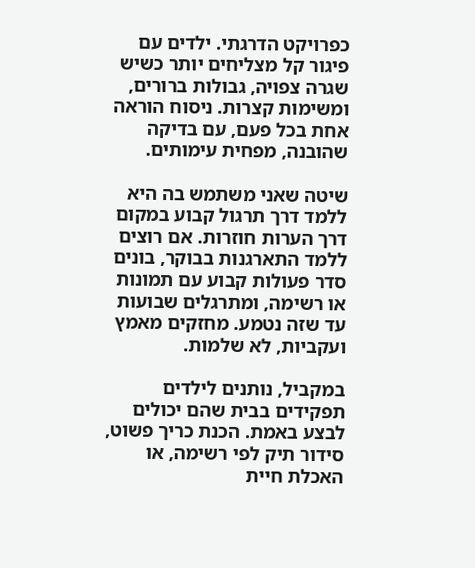כפרויקט הדרגתי. ילדים עם פיגור קל מצליחים יותר כשיש שגרה צפויה, גבולות ברורים, ומשימות קצרות. ניסוח הוראה אחת בכל פעם, עם בדיקה שהובנה, מפחית עימותים.

שיטה שאני משתמש בה היא ללמד דרך תרגול קבוע במקום דרך הערות חוזרות. אם רוצים ללמד התארגנות בבוקר, בונים סדר פעולות קבוע עם תמונות או רשימה, ומתרגלים שבועות עד שזה נטמע. מחזקים מאמץ ועקביות, לא שלמות.

במקביל, נותנים לילדים תפקידים בבית שהם יכולים לבצע באמת. הכנת כריך פשוט, סידור תיק לפי רשימה, או האכלת חיית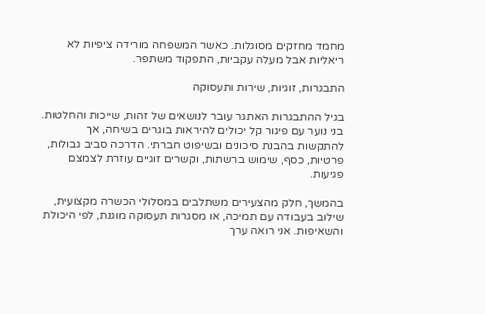מחמד מחזקים מסוגלות. כאשר המשפחה מורידה ציפיות לא ריאליות אבל מעלה עקביות, התפקוד משתפר.

התבגרות, זוגיות, שירות ותעסוקה

בגיל ההתבגרות האתגר עובר לנושאים של זהות, שייכות והחלטות. בני נוער עם פיגור קל יכולים להיראות בוגרים בשיחה, אך להתקשות בהבנת סיכונים ובשיפוט חברתי. הדרכה סביב גבולות, פרטיות, כסף, שימוש ברשתות, וקשרים זוגיים עוזרת לצמצם פגיעות.

בהמשך, חלק מהצעירים משתלבים במסלולי הכשרה מקצועית, שילוב בעבודה עם תמיכה, או מסגרות תעסוקה מוגנת, לפי היכולת והשאיפות. אני רואה ערך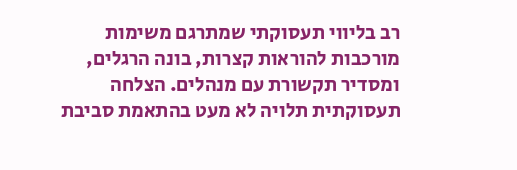רב בליווי תעסוקתי שמתרגם משימות מורכבות להוראות קצרות, בונה הרגלים, ומסדיר תקשורת עם מנהלים. הצלחה תעסוקתית תלויה לא מעט בהתאמת סביבת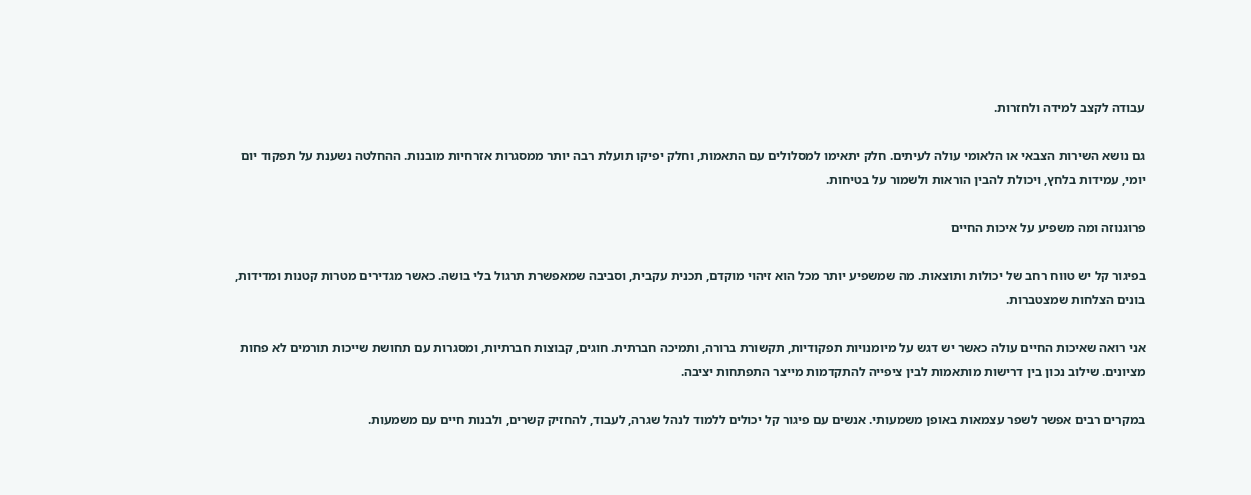עבודה לקצב למידה ולחזרות.

גם נושא השירות הצבאי או הלאומי עולה לעיתים. חלק יתאימו למסלולים עם התאמות, וחלק יפיקו תועלת רבה יותר ממסגרות אזרחיות מובנות. ההחלטה נשענת על תפקוד יום יומי, עמידות בלחץ, ויכולת להבין הוראות ולשמור על בטיחות.

פרוגנוזה ומה משפיע על איכות החיים

בפיגור קל יש טווח רחב של יכולות ותוצאות. מה שמשפיע יותר מכל הוא זיהוי מוקדם, תכנית עקבית, וסביבה שמאפשרת תרגול בלי בושה. כאשר מגדירים מטרות קטנות ומדידות, בונים הצלחות שמצטברות.

אני רואה שאיכות החיים עולה כאשר יש דגש על מיומנויות תפקודיות, תקשורת ברורה, ותמיכה חברתית. חוגים, קבוצות חברתיות, ומסגרות עם תחושת שייכות תורמים לא פחות מציונים. שילוב נכון בין דרישות מותאמות לבין ציפייה להתקדמות מייצר התפתחות יציבה.

במקרים רבים אפשר לשפר עצמאות באופן משמעותי. אנשים עם פיגור קל יכולים ללמוד לנהל שגרה, לעבוד, להחזיק קשרים, ולבנות חיים עם משמעות.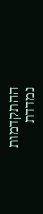ההתקדמות נמדדת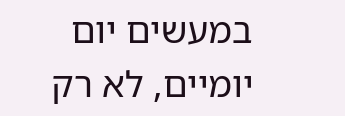במעשים יום יומיים, לא רק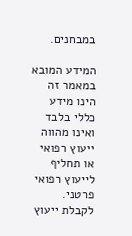במבחנים.

המידע המובא במאמר זה הינו מידע כללי בלבד ואינו מהווה ייעוץ רפואי או תחליף לייעוץ רפואי פרטני. לקבלת ייעוץ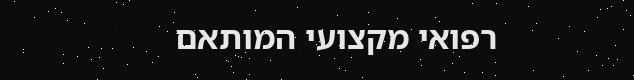רפואי מקצועי המותאם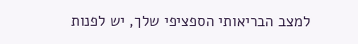למצב הבריאותי הספציפי שלך, יש לפנות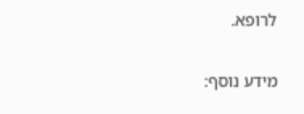לרופא.

מידע נוסף: